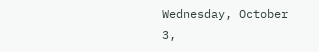Wednesday, October 3,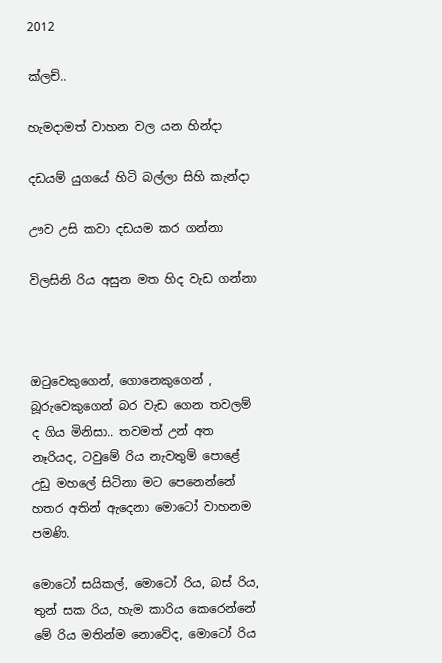2012

ක්ලච්..

හැමදාමත් වාහන වල යන හින්දා

දඩයම් යුගයේ හිටි බල්ලා සිහි කැන්දා

ඌව උසි කවා දඩයම කර ගන්නා

විලසිනි රිය අසුන මත හිද වැඩ ගන්නා



ඔටුවෙකුගෙන්, ගොනෙකුගෙන් , බූරුවෙකුගෙන් බර වැඩ ගෙන තවලම් ද ගිය මිනිසා.. තවමත් උන් අත නෑරියද, ටවුමේ රිය නැවතුම් පොළේ උඩු මහලේ සිටිනා මට පෙනෙන්නේ හතර අතින් ඇදෙනා මොටෝ වාහනම පමණි.

මොටෝ සයිකල්, මොටෝ රිය, බස් රිය, තුන් සක රිය, හැම කාරිය කෙරෙන්නේ මේ රිය මතින්ම නොවේද, මොටෝ රිය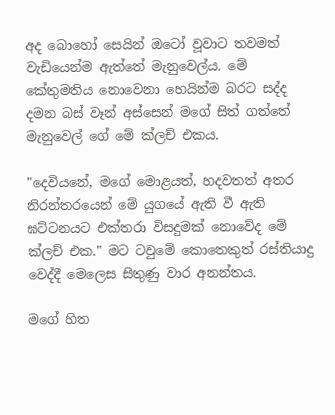අද බොහෝ සෙයින් ඔටෝ වූවාට තවමත් වැඩියෙන්ම ඇත්තේ මැනුවෙල්ය. මේ කේතුමතිය නොවෙනා හෙයින්ම බරට සද්ද දමන බස් වෑන් අස්සෙන් මගේ සිත් ගත්තේ මැනුවෙල් ගේ මේ ක්ලච් එකය.

"දෙවියනේ, මගේ මොළයත්, හදවතත් අතර නිරන්තරයෙන් මේ යුගයේ ඇති වී ඇති ඝට්ටනයට එක්තරා විසදුමක් නොවේද මේ ක්ලච් එක." මට ටවුමේ කොතෙකුත් රස්තියාදු වෙද්දී මෙලෙස සිතුණු වාර අනන්තය.

මගේ හිත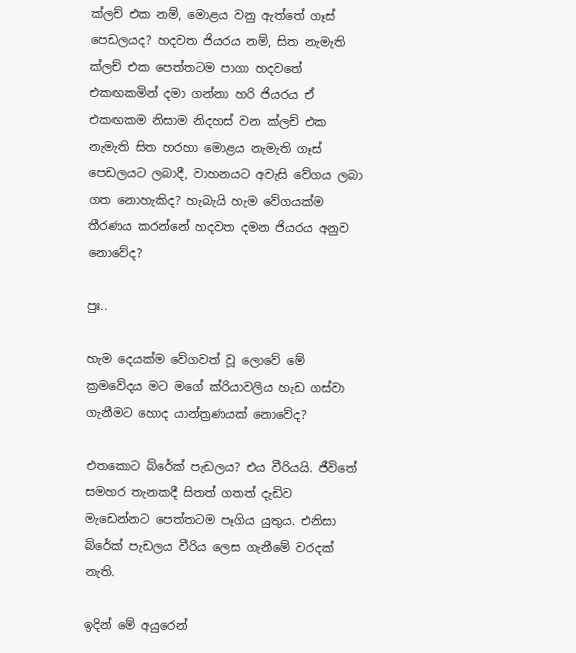ක්ලච් එක නම්, මොළය වනු ඇත්තේ ගෑස් පෙඩලයද? හදවත ජියරය නම්, සිත නැමැති ක්ලච් එක පෙත්තටම පාගා හදවතේ  එකඟකමින් දමා ගන්නා හරි ජියරය ඒ එකඟකම නිසාම නිදහස් වන ක්ලච් එක නැමැති සිත හරහා මොළය නැමැති ගෑස් පෙඩලයට ලබාදී, වාහනයට අවැසි වේගය ලබා ගත නොහැකිද? හැබැයි හැම වේගයක්ම තීරණය කරන්නේ හදවත දමන ජියරය අනුව නොවේද?

පුඃ..

හැම දෙයක්ම වේගවත් වූ ලොවේ මේ ක්‍රමවේදය මට මගේ ක්රියාවලිය හැඩ ගස්වා ගැනීමට හොද යාන්ත්‍රණයක් නොවේද?

එතකොට බ්රේක් පැඩලය? එය වීරියයි. ජීවිතේ සමහර තැනකදී සිතත් ගතත් දැඩිව මැඩෙන්නට පෙත්තටම පෑගිය යුතුය. එනිසා බ්රේක් පැඩලය වීරිය ලෙස ගැනීමේ වරදක් නැති.

ඉදින් මේ අයුරෙන්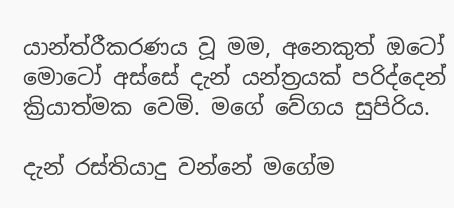යාන්ත්රීකරණය වූ මම, අනෙකුත් ඔටෝ මොටෝ අස්සේ දැන් යන්ත්‍රයක් පරිද්දෙන් ක්‍රියාත්මක වෙමි. මගේ වේගය සුපිරිය.

දැන් රස්තියාදු වන්නේ මගේම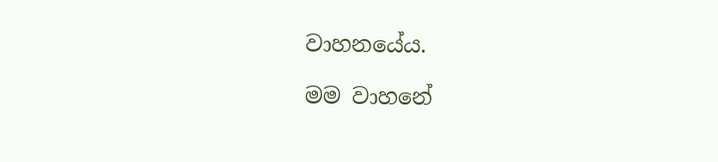වාහ‍නයේය.

මම වාහනේ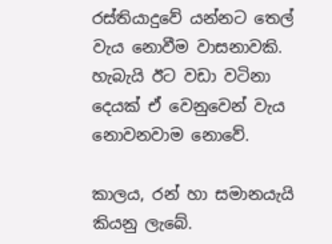රස්තියාදුවේ යන්නට තෙල් වැය නොවීම වාසනාවකි. හැබැයි ඊට වඩා වටිනා දෙයක් ඒ වෙනුවෙන් වැය නොවනවාම නොවේ.

කාලය, රන් හා සමානයැයි කියනු ලැබේ.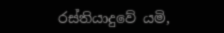රස්තියාදුවේ යමි,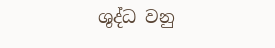ශුද්ධ වනු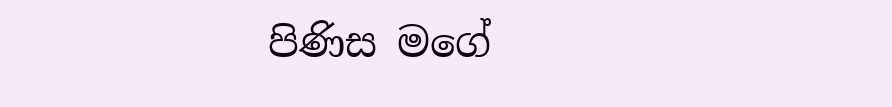පිණිස මගේ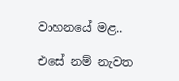වාහ‍නයේ මළ..

එසේ නම් නැවත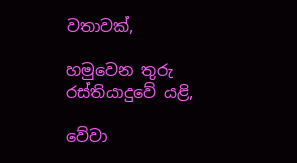වතාවක්,

හමුවෙන තුරු රස්තියාදුවේ යළි,

වේවා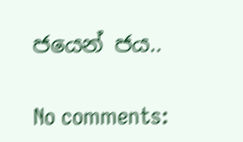ජයෙන් ජය..

No comments: